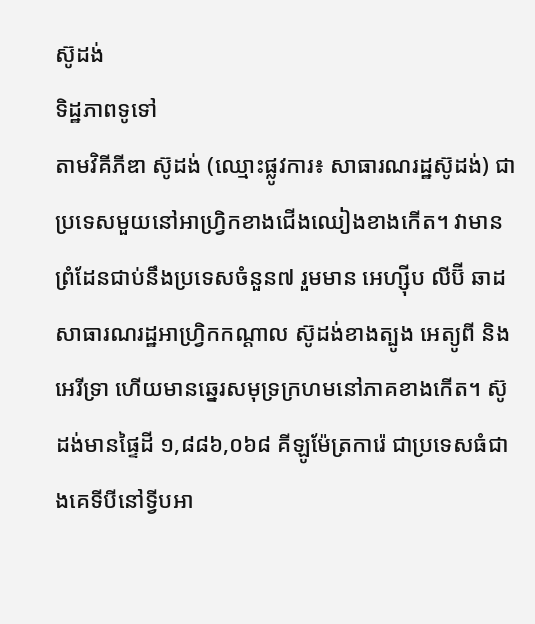ស៊ូដង់
ទិដ្ឋភាពទូទៅ
តាមវិគីភីឌា ស៊ូដង់ (ឈ្មោះផ្លូវការ៖ សាធារណរដ្ឋស៊ូដង់) ជាប្រទេសមួយនៅអាហ្វ្រិកខាងជើងឈៀងខាងកើត។ វាមានព្រំដែនជាប់នឹងប្រទេសចំនួន៧ រួមមាន អេហ្ស៊ីប លីប៊ី ឆាដ សាធារណរដ្ឋអាហ្វ្រិកកណ្ដាល ស៊ូដង់ខាងត្បូង អេត្យូពី និងអេរីទ្រា ហើយមានឆ្នេរសមុទ្រក្រហមនៅភាគខាងកើត។ ស៊ូដង់មានផ្ទៃដី ១,៨៨៦,០៦៨ គីឡូម៉ែត្រការ៉េ ជាប្រទេសធំជាងគេទីបីនៅទ្វីបអា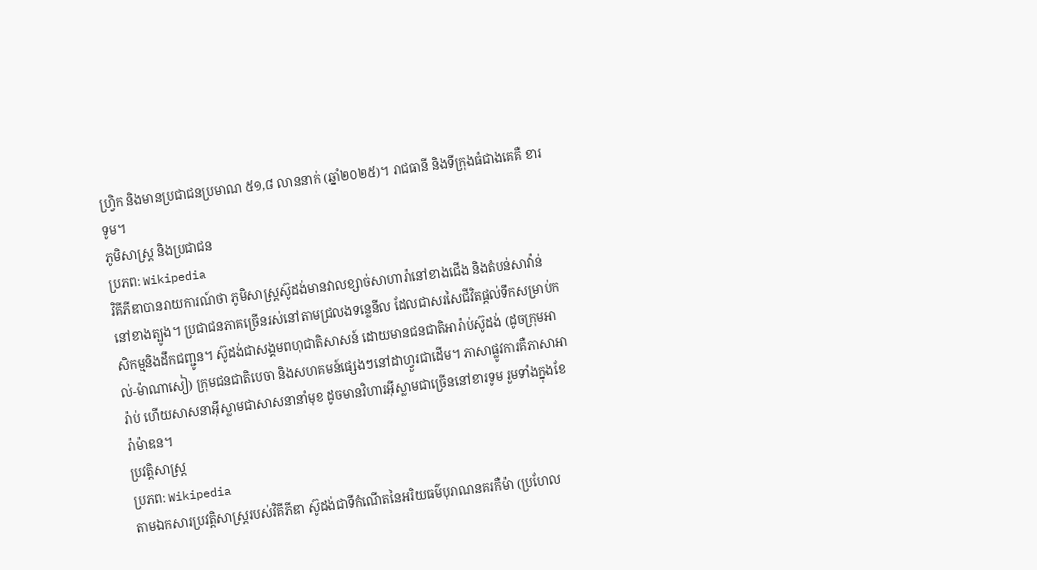ហ្វ្រិក និងមានប្រជាជនប្រមាណ ៥១,៨ លាននាក់ (ឆ្នាំ២០២៥)។ រាជធានី និងទីក្រុងធំជាងគេគឺ ខារទូម។
ភូមិសាស្ត្រ និងប្រជាជន
ប្រភព: Wikipedia
វិគីភីឌាបានរាយការណ៍ថា ភូមិសាស្ត្រស៊ូដង់មានវាលខ្សាច់សាហារ៉ានៅខាងជើង និងតំបន់សាវ៉ាន់នៅខាងត្បូង។ ប្រជាជនភាគច្រើនរស់នៅតាមជ្រលងទន្លេនីល ដែលជាសរសៃជីវិតផ្តល់ទឹកសម្រាប់កសិកម្មនិងដឹកជញ្ជូន។ ស៊ូដង់ជាសង្គមពហុជាតិសាសន៍ ដោយមានជនជាតិអារ៉ាប់ស៊ូដង់ (ដូចក្រុមអាល់-ម៉ាណាសៀ) ក្រុមជនជាតិបេចា និងសហគមន៍ផ្សេងៗនៅដាហ្វួរជាដើម។ ភាសាផ្លូវការគឺភាសាអារ៉ាប់ ហើយសាសនាអ៊ីស្លាមជាសាសនានាំមុខ ដូចមានវិហារអ៊ីស្លាមជាច្រើននៅខារទូម រួមទាំងក្នុងខែរ៉ាម៉ាឌន។
ប្រវត្តិសាស្ត្រ
ប្រភព: Wikipedia
តាមឯកសារប្រវត្តិសាស្ត្ររបស់វិគីភីឌា ស៊ូដង់ជាទីកំណើតនៃអរិយធម៌បុរាណនគរកឺម៉ា (ប្រហែល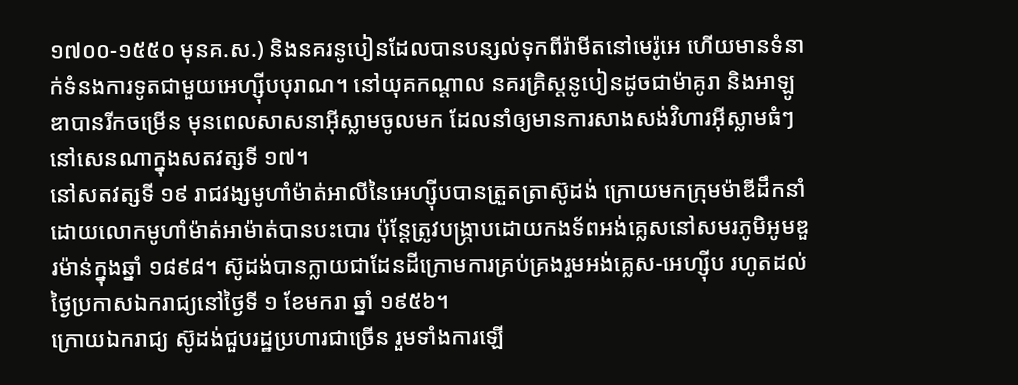១៧០០-១៥៥០ មុនគ.ស.) និងនគរនូបៀនដែលបានបន្សល់ទុកពីរ៉ាមីតនៅមេរ៉ូអេ ហើយមានទំនាក់ទំនងការទូតជាមួយអេហ្ស៊ីបបុរាណ។ នៅយុគកណ្ដាល នគរគ្រិស្តនូបៀនដូចជាម៉ាគូរា និងអាឡូឌាបានរីកចម្រើន មុនពេលសាសនាអ៊ីស្លាមចូលមក ដែលនាំឲ្យមានការសាងសង់វិហារអ៊ីស្លាមធំៗនៅសេនណាក្នុងសតវត្សទី ១៧។
នៅសតវត្សទី ១៩ រាជវង្សមូហាំម៉ាត់អាលីនៃអេហ្ស៊ីបបានត្រួតត្រាស៊ូដង់ ក្រោយមកក្រុមម៉ាឌីដឹកនាំដោយលោកមូហាំម៉ាត់អាម៉ាត់បានបះបោរ ប៉ុន្តែត្រូវបង្ក្រាបដោយកងទ័ពអង់គ្លេសនៅសមរភូមិអូមឌួរម៉ាន់ក្នុងឆ្នាំ ១៨៩៨។ ស៊ូដង់បានក្លាយជាដែនដីក្រោមការគ្រប់គ្រងរួមអង់គ្លេស-អេហ្ស៊ីប រហូតដល់ថ្ងៃប្រកាសឯករាជ្យនៅថ្ងៃទី ១ ខែមករា ឆ្នាំ ១៩៥៦។
ក្រោយឯករាជ្យ ស៊ូដង់ជួបរដ្ឋប្រហារជាច្រើន រួមទាំងការឡើ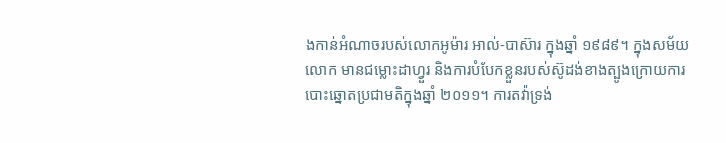ងកាន់អំណាចរបស់លោកអូម៉ារ អាល់-បាស៊ារ ក្នុងឆ្នាំ ១៩៨៩។ ក្នុងសម័យលោក មានជម្លោះដាហ្វួរ និងការបំបែកខ្លួនរបស់ស៊ូដង់ខាងត្បូងក្រោយការបោះឆ្នោតប្រជាមតិក្នុងឆ្នាំ ២០១១។ ការតវ៉ាទ្រង់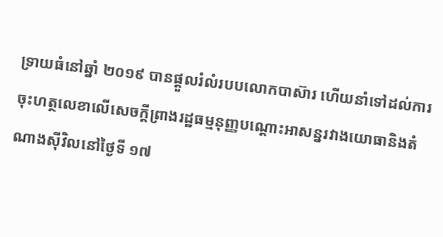ទ្រាយធំនៅឆ្នាំ ២០១៩ បានផ្ដួលរំលំរបបលោកបាស៊ារ ហើយនាំទៅដល់ការចុះហត្ថលេខាលើសេចក្តីព្រាងរដ្ឋធម្មនុញ្ញបណ្ដោះអាសន្នរវាងយោធានិងតំណាងស៊ីវិលនៅថ្ងៃទី ១៧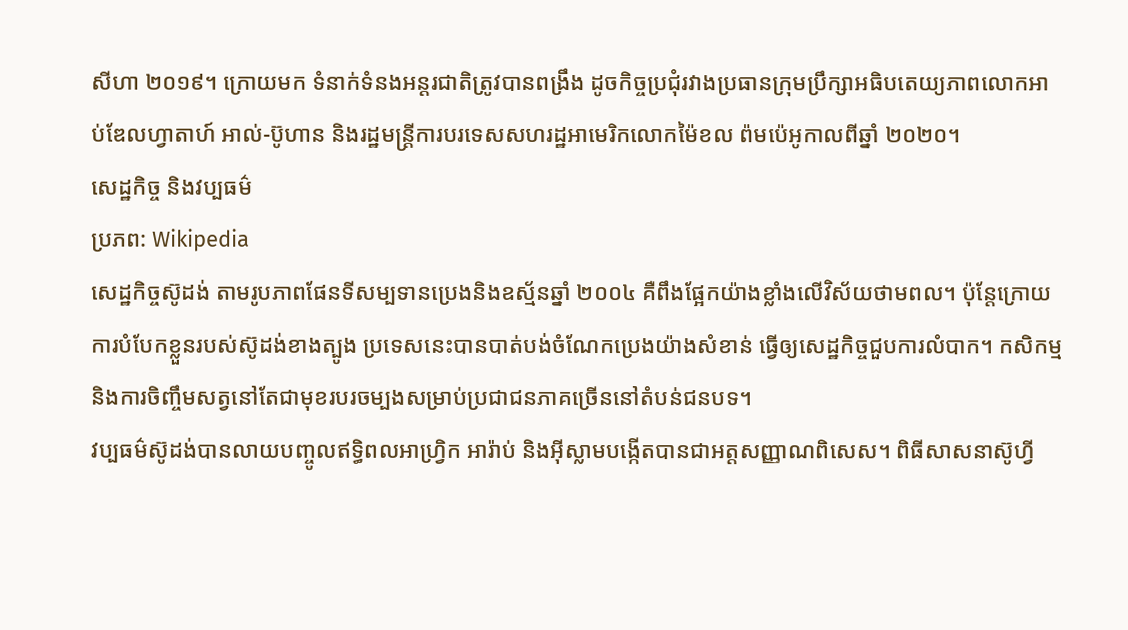សីហា ២០១៩។ ក្រោយមក ទំនាក់ទំនងអន្តរជាតិត្រូវបានពង្រឹង ដូចកិច្ចប្រជុំរវាងប្រធានក្រុមប្រឹក្សាអធិបតេយ្យភាពលោកអាប់ឌែលហ្វាតាហ៍ អាល់-ប៊ូហាន និងរដ្ឋមន្ត្រីការបរទេសសហរដ្ឋអាមេរិកលោកម៉ៃខល ព៉មប៉េអូកាលពីឆ្នាំ ២០២០។
សេដ្ឋកិច្ច និងវប្បធម៌
ប្រភព: Wikipedia
សេដ្ឋកិច្ចស៊ូដង់ តាមរូបភាពផែនទីសម្បទានប្រេងនិងឧស្ម័នឆ្នាំ ២០០៤ គឺពឹងផ្អែកយ៉ាងខ្លាំងលើវិស័យថាមពល។ ប៉ុន្តែក្រោយការបំបែកខ្លួនរបស់ស៊ូដង់ខាងត្បូង ប្រទេសនេះបានបាត់បង់ចំណែកប្រេងយ៉ាងសំខាន់ ធ្វើឲ្យសេដ្ឋកិច្ចជួបការលំបាក។ កសិកម្ម និងការចិញ្ចឹមសត្វនៅតែជាមុខរបរចម្បងសម្រាប់ប្រជាជនភាគច្រើននៅតំបន់ជនបទ។
វប្បធម៌ស៊ូដង់បានលាយបញ្ចូលឥទ្ធិពលអាហ្វ្រិក អារ៉ាប់ និងអ៊ីស្លាមបង្កើតបានជាអត្តសញ្ញាណពិសេស។ ពិធីសាសនាស៊ូហ្វី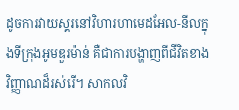ដូចការវាយស្គរនៅវិហារហាមេដអែល-នីលក្នុងទីក្រុងអូមឌួរម៉ាន់ គឺជាការបង្ហាញពីជីវិតខាងវិញ្ញាណដ៏រស់រើ។ សាកលវិ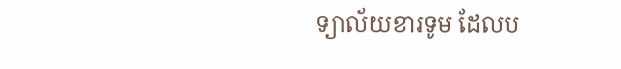ទ្យាល័យខារទូម ដែលប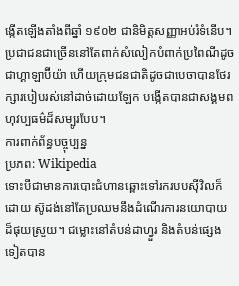ង្កើតឡើងតាំងពីឆ្នាំ ១៩០២ ជានិមិត្តសញ្ញាអប់រំទំនើប។ ប្រជាជនជាច្រើននៅតែពាក់សំលៀកបំពាក់ប្រពៃណីដូចជាហ្គាឡាប៊ីយ៉ា ហើយក្រុមជនជាតិដូចជាបេចាបានថែរក្សារបៀបរស់នៅដាច់ដោយឡែក បង្កើតបានជាសង្គមពហុវប្បធម៌ដ៏សម្បូរបែប។
ការពាក់ព័ន្ធបច្ចុប្បន្ន
ប្រភព: Wikipedia
ទោះបីជាមានការបោះជំហានឆ្ពោះទៅរករបបស៊ីវិលក៏ដោយ ស៊ូដង់នៅតែប្រឈមនឹងដំណើរការនយោបាយដ៏ផុយស្រួយ។ ជម្លោះនៅតំបន់ដាហ្វួរ និងតំបន់ផ្សេងទៀតបាន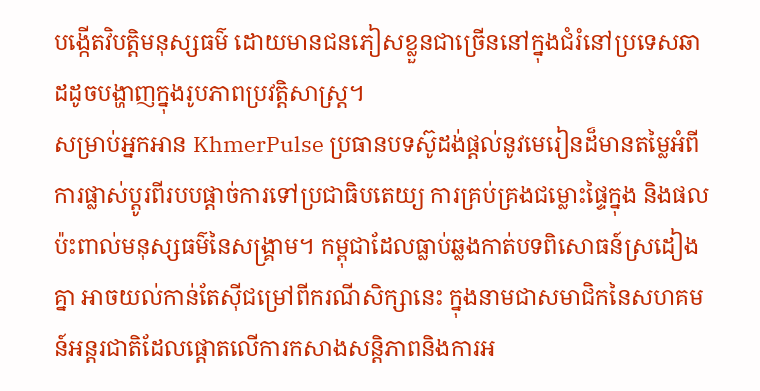បង្កើតវិបត្តិមនុស្សធម៌ ដោយមានជនភៀសខ្លួនជាច្រើននៅក្នុងជំរំនៅប្រទេសឆាដដូចបង្ហាញក្នុងរូបភាពប្រវត្តិសាស្ត្រ។
សម្រាប់អ្នកអាន KhmerPulse ប្រធានបទស៊ូដង់ផ្ដល់នូវមេរៀនដ៏មានតម្លៃអំពីការផ្លាស់ប្តូរពីរបបផ្តាច់ការទៅប្រជាធិបតេយ្យ ការគ្រប់គ្រងជម្លោះផ្ទៃក្នុង និងផលប៉ះពាល់មនុស្សធម៌នៃសង្គ្រាម។ កម្ពុជាដែលធ្លាប់ឆ្លងកាត់បទពិសោធន៍ស្រដៀងគ្នា អាចយល់កាន់តែស៊ីជម្រៅពីករណីសិក្សានេះ ក្នុងនាមជាសមាជិកនៃសហគមន៍អន្តរជាតិដែលផ្ដោតលើការកសាងសន្តិភាពនិងការអ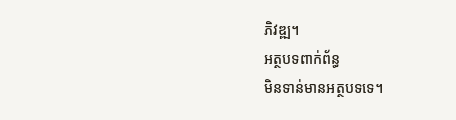ភិវឌ្ឍ។
អត្ថបទពាក់ព័ន្ធ
មិនទាន់មានអត្ថបទទេ។